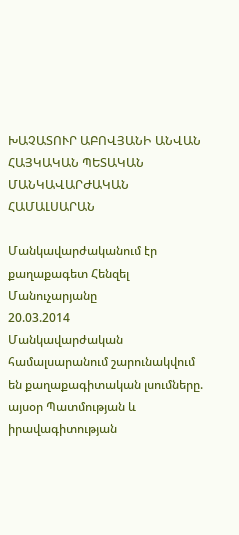ԽԱՉԱՏՈՒՐ ԱԲՈՎՅԱՆԻ ԱՆՎԱՆ ՀԱՅԿԱԿԱՆ ՊԵՏԱԿԱՆ ՄԱՆԿԱՎԱՐԺԱԿԱՆ ՀԱՄԱԼՍԱՐԱՆ

Մանկավարժականում էր քաղաքագետ Հենզել Մանուչարյանը
20.03.2014
Մանկավարժական համալսարանում շարունակվում են քաղաքագիտական լսումները. այսօր Պատմության և իրավագիտության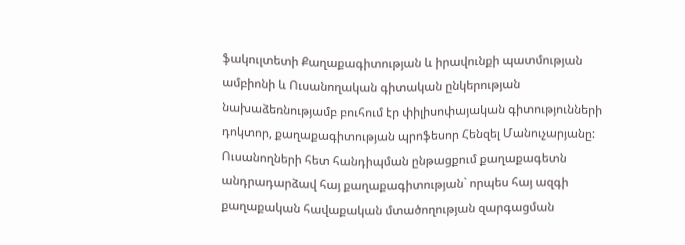ֆակուլտետի Քաղաքագիտության և իրավունքի պատմության ամբիոնի և Ուսանողական գիտական ընկերության նախաձեռնությամբ բուհում էր փիլիսոփայական գիտությունների դոկտոր, քաղաքագիտության պրոֆեսոր Հենզել Մանուչարյանը:
Ուսանողների հետ հանդիպման ընթացքում քաղաքագետն անդրադարձավ հայ քաղաքագիտության` որպես հայ ազգի քաղաքական հավաքական մտածողության զարգացման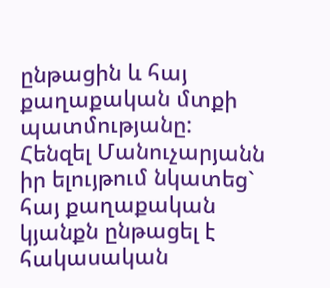ընթացին և հայ քաղաքական մտքի պատմությանը:
Հենզել Մանուչարյանն իր ելույթում նկատեց` հայ քաղաքական կյանքն ընթացել է հակասական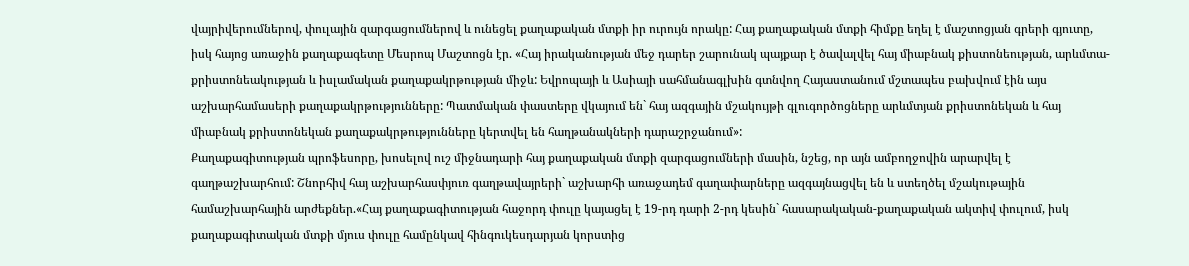վայրիվերումներով, փուլային զարգացումներով և ունեցել քաղաքական մտքի իր ուրույն որակը: Հայ քաղաքական մտքի հիմքը եղել է մաշտոցյան գրերի գյուտը, իսկ հայոց առաջին քաղաքագետը Մեսրոպ Մաշտոցն էր. «Հայ իրականության մեջ դարեր շարունակ պայքար է ծավալվել հայ միաբնակ քիստոնեության, արևմտա-քրիստոնեակության և իսլամական քաղաքակրթության միջև: Եվրոպայի և Ասիայի սահմանագլխին գտնվող Հայաստանում մշտապես բախվում էին այս աշխարհամասերի քաղաքակրթությունները: Պատմական փաստերը վկայում են` հայ ազգային մշակույթի գլուգործոցները արևմտյան քրիստոնեկան և հայ միաբնակ քրիստոնեկան քաղաքակրթությունները կերտվել են հաղթանակների դարաշրջանում»:
Քաղաքագիտության պրոֆեսորը, խոսելով ուշ միջնադարի հայ քաղաքական մտքի զարգացումների մասին, նշեց, որ այն ամբողջովին արարվել է գաղթաշխարհում: Շնորհիվ հայ աշխարհասփյուռ գաղթավայրերի` աշխարհի առաջադեմ գաղափարները ազգայնացվել են և ստեղծել մշակութային համաշխարհային արժեքներ.«Հայ քաղաքագիտության հաջորդ փուլը կայացել է 19-րդ դարի 2-րդ կեսին` հասարակական-քաղաքական ակտիվ փուլում, իսկ քաղաքագիտական մտքի մյուս փուլը համընկավ հինգուկեսդարյան կորստից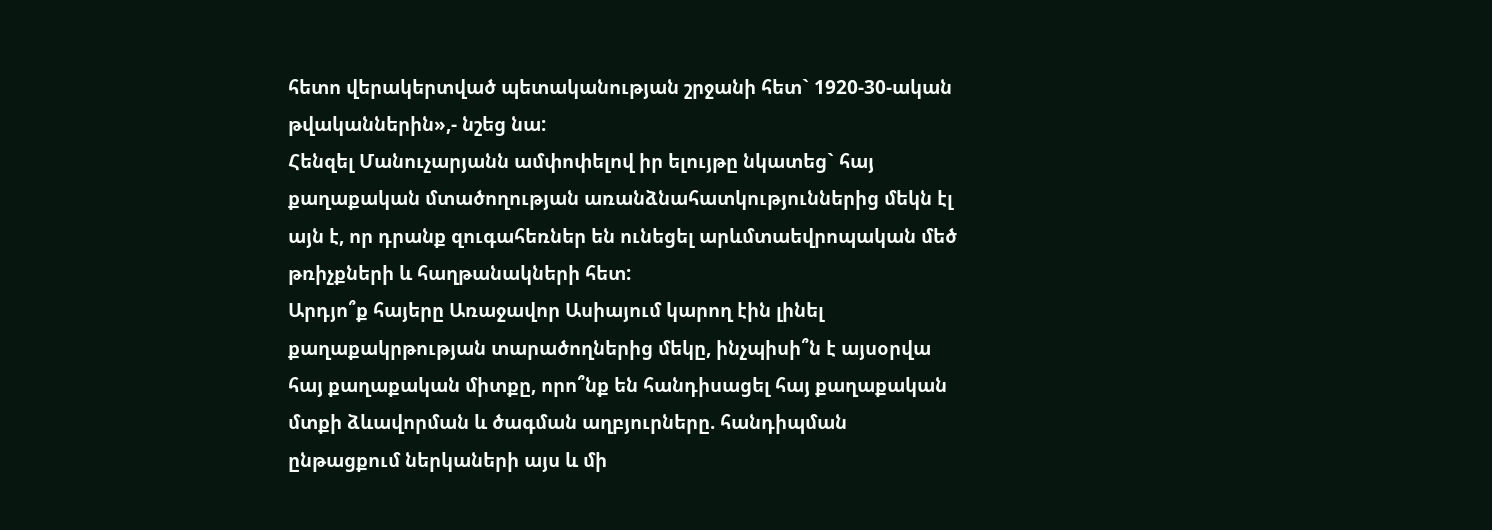հետո վերակերտված պետականության շրջանի հետ` 1920-30-ական թվականներին»,- նշեց նա:
Հենզել Մանուչարյանն ամփոփելով իր ելույթը նկատեց` հայ քաղաքական մտածողության առանձնահատկություններից մեկն էլ այն է, որ դրանք զուգահեռներ են ունեցել արևմտաեվրոպական մեծ թռիչքների և հաղթանակների հետ:
Արդյո՞ք հայերը Առաջավոր Ասիայում կարող էին լինել քաղաքակրթության տարածողներից մեկը, ինչպիսի՞ն է այսօրվա հայ քաղաքական միտքը, որո՞նք են հանդիսացել հայ քաղաքական մտքի ձևավորման և ծագման աղբյուրները. հանդիպման ընթացքում ներկաների այս և մի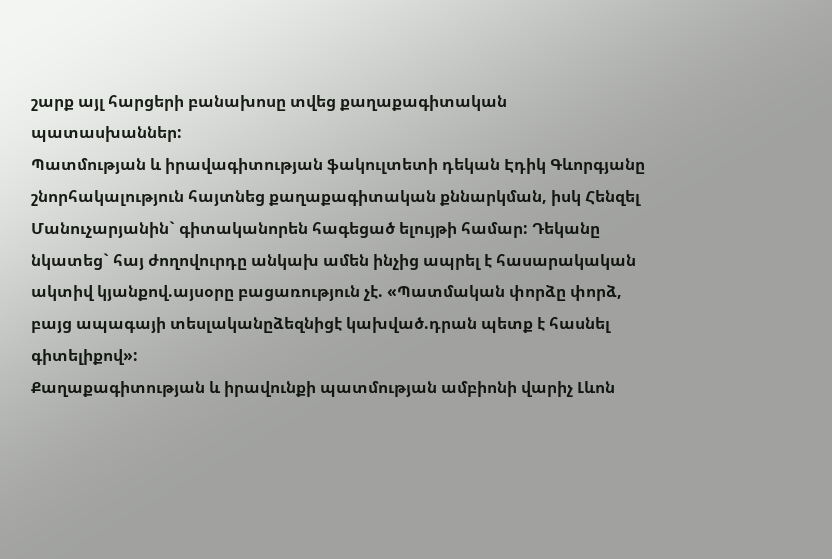շարք այլ հարցերի բանախոսը տվեց քաղաքագիտական պատասխաններ:
Պատմության և իրավագիտության ֆակուլտետի դեկան Էդիկ Գևորգյանը շնորհակալություն հայտնեց քաղաքագիտական քննարկման, իսկ Հենզել Մանուչարյանին` գիտականորեն հագեցած ելույթի համար: Դեկանը նկատեց` հայ ժողովուրդը անկախ ամեն ինչից ապրել է հասարակական ակտիվ կյանքով.այսօրը բացառություն չէ. «Պատմական փորձը փորձ, բայց ապագայի տեսլականըձեզնիցէ կախված.դրան պետք է հասնել գիտելիքով»:
Քաղաքագիտության և իրավունքի պատմության ամբիոնի վարիչ Լևոն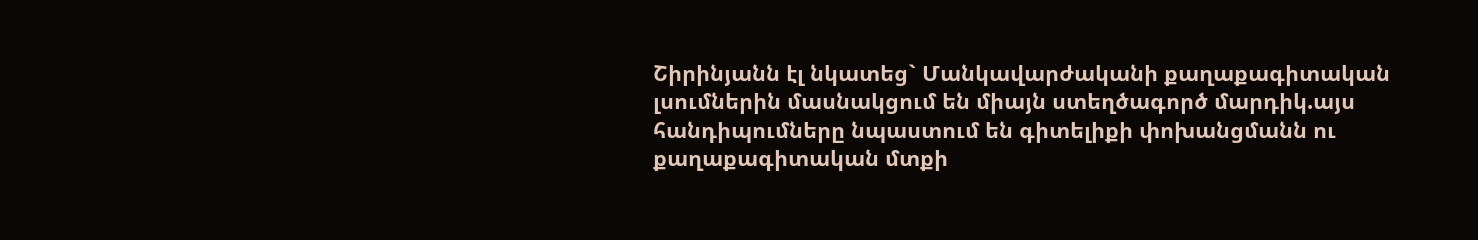Շիրինյանն էլ նկատեց` Մանկավարժականի քաղաքագիտական լսումներին մասնակցում են միայն ստեղծագործ մարդիկ.այս հանդիպումները նպաստում են գիտելիքի փոխանցմանն ու քաղաքագիտական մտքի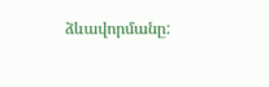ձևավորմանը: